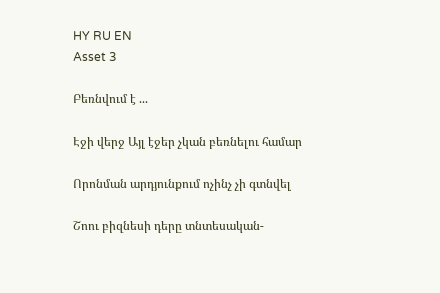HY RU EN
Asset 3

Բեռնվում է ...

Էջի վերջ Այլ էջեր չկան բեռնելու համար

Որոնման արդյունքում ոչինչ չի գտնվել

Շոու բիզնեսի դերը տնտեսական-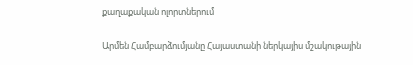քաղաքական ոլորտներում

Արմեն Համբարձումյանը Հայաստանի ներկայիս մշակութային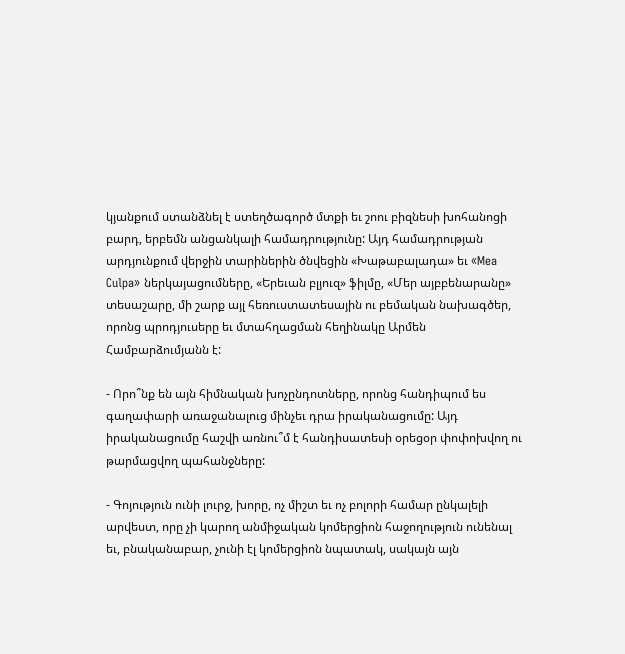կյանքում ստանձնել է ստեղծագործ մտքի եւ շոու բիզնեսի խոհանոցի բարդ, երբեմն անցանկալի համադրությունը: Այդ համադրության արդյունքում վերջին տարիներին ծնվեցին «Խաթաբալադա» եւ «Mea Culpa» ներկայացումները, «Երեւան բլյուզ» ֆիլմը, «Մեր այբբենարանը» տեսաշարը, մի շարք այլ հեռուստատեսային ու բեմական նախագծեր, որոնց պրոդյուսերը եւ մտահղացման հեղինակը Արմեն Համբարձումյանն է:

- Որո՞նք են այն հիմնական խոչընդոտները, որոնց հանդիպում ես գաղափարի առաջանալուց մինչեւ դրա իրականացումը: Այդ իրականացումը հաշվի առնու՞մ է հանդիսատեսի օրեցօր փոփոխվող ու թարմացվող պահանջները:

- Գոյություն ունի լուրջ, խորը, ոչ միշտ եւ ոչ բոլորի համար ընկալելի արվեստ, որը չի կարող անմիջական կոմերցիոն հաջողություն ունենալ եւ, բնականաբար, չունի էլ կոմերցիոն նպատակ, սակայն այն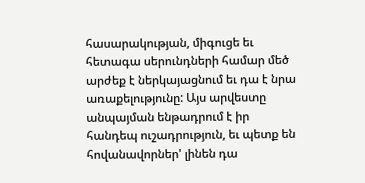հասարակության, միգուցե եւ հետագա սերունդների համար մեծ արժեք է ներկայացնում եւ դա է նրա առաքելությունը: Այս արվեստը անպայման ենթադրում է իր հանդեպ ուշադրություն, եւ պետք են հովանավորներ' լինեն դա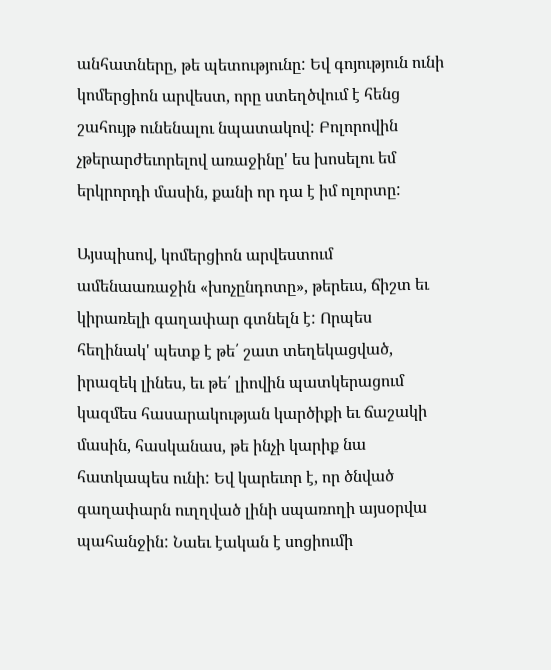անհատները, թե պետությունը: Եվ գոյություն ունի կոմերցիոն արվեստ, որը ստեղծվում է հենց շահույթ ունենալու նպատակով: Բոլորովին չթերարժեւորելով առաջինը' ես խոսելու եմ երկրորդի մասին, քանի որ դա է իմ ոլորտը:

Այսպիսով, կոմերցիոն արվեստում ամենաառաջին «խոչընդոտը», թերեւս, ճիշտ եւ կիրառելի գաղափար գտնելն է: Որպես հեղինակ' պետք է թե՛ շատ տեղեկացված, իրազեկ լինես, եւ թե՛ լիովին պատկերացում կազմես հասարակության կարծիքի եւ ճաշակի մասին, հասկանաս, թե ինչի կարիք նա հատկապես ունի: Եվ կարեւոր է, որ ծնված գաղափարն ուղղված լինի սպառողի այսօրվա պահանջին: Նաեւ էական է սոցիումի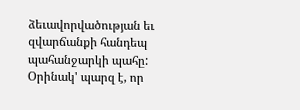ձեւավորվածության եւ զվարճանքի հանդեպ պահանջարկի պահը: Օրինակ' պարզ է, որ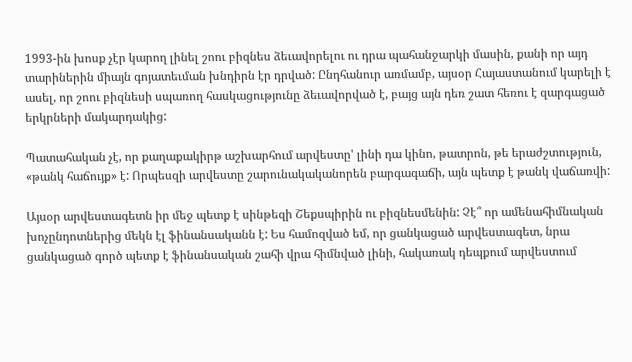1993-ին խոսք չէր կարող լինել շոու բիզնես ձեւավորելու ու դրա պահանջարկի մասին, քանի որ այդ տարիներին միայն գոյատեւման խնդիրն էր դրված: Ընդհանուր առմամբ, այսօր Հայաստանում կարելի է ասել, որ շոու բիզնեսի սպառող հասկացությունը ձեւավորված է, բայց այն դեռ շատ հեռու է զարգացած երկրների մակարդակից:

Պատահական չէ, որ քաղաքակիրթ աշխարհում արվեստը' լինի դա կինո, թատրոն, թե երաժշտություն, «թանկ հաճույք» է: Որպեսզի արվեստը շարունակականորեն բարգագաճի, այն պետք է թանկ վաճառվի:

Այսօր արվեստագետն իր մեջ պետք է սինթեզի Շեքսպիրին ու բիզնեսմենին: Չէ՞ որ ամենահիմնական խոչընդոտներից մեկն էլ ֆինանսականն է: Ես համոզված եմ, որ ցանկացած արվեստագետ, նրա ցանկացած գործ պետք է ֆինանսական շահի վրա հիմնված լինի, հակառակ դեպքում արվեստում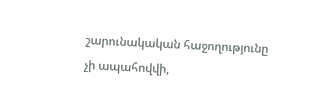շարունակական հաջողությունը չի ապահովվի,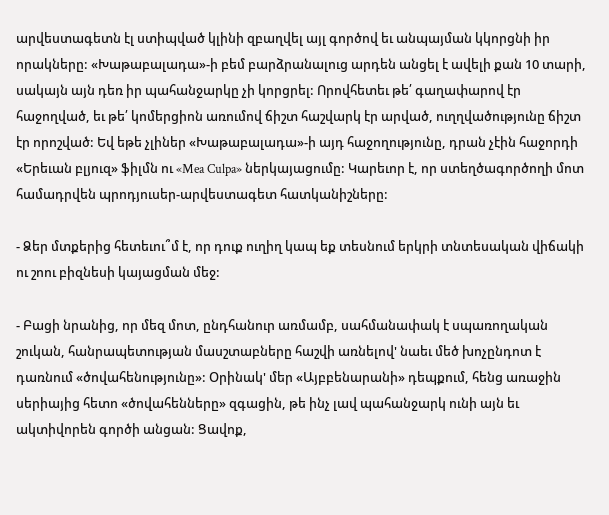արվեստագետն էլ ստիպված կլինի զբաղվել այլ գործով եւ անպայման կկորցնի իր որակները: «Խաթաբալադա»-ի բեմ բարձրանալուց արդեն անցել է ավելի քան 10 տարի, սակայն այն դեռ իր պահանջարկը չի կորցրել: Որովհետեւ թե՛ գաղափարով էր հաջողված, եւ թե՛ կոմերցիոն առումով ճիշտ հաշվարկ էր արված, ուղղվածությունը ճիշտ էր որոշված: Եվ եթե չլիներ «Խաթաբալադա»-ի այդ հաջողությունը, դրան չէին հաջորդի «Երեւան բլյուզ» ֆիլմն ու «Mea Culpa» ներկայացումը: Կարեւոր է, որ ստեղծագործողի մոտ համադրվեն պրոդյուսեր-արվեստագետ հատկանիշները:

- Ձեր մտքերից հետեւու՞մ է, որ դուք ուղիղ կապ եք տեսնում երկրի տնտեսական վիճակի ու շոու բիզնեսի կայացման մեջ:

- Բացի նրանից, որ մեզ մոտ, ընդհանուր առմամբ, սահմանափակ է սպառողական շուկան, հանրապետության մասշտաբները հաշվի առնելով' նաեւ մեծ խոչընդոտ է դառնում «ծովահենությունը»: Օրինակ' մեր «Այբբենարանի» դեպքում, հենց առաջին սերիայից հետո «ծովահենները» զգացին, թե ինչ լավ պահանջարկ ունի այն եւ ակտիվորեն գործի անցան: Ցավոք,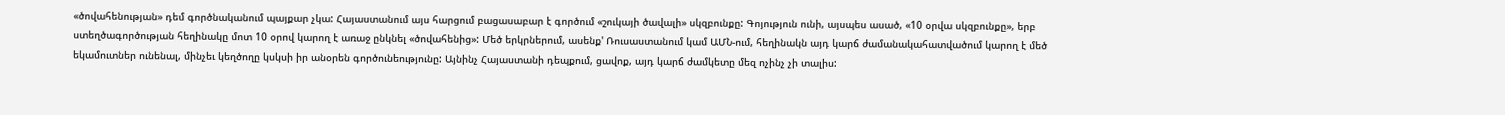«ծովահենության» դեմ գործնականում պայքար չկա: Հայաստանում այս հարցում բացասաբար է գործում «շուկայի ծավալի» սկզբունքը: Գոյություն ունի, այսպես ասած, «10 օրվա սկզբունքը», երբ ստեղծագործության հեղինակը մոտ 10 օրով կարող է առաջ ընկնել «ծովահենից»: Մեծ երկրներում, ասենք' Ռուսաստանում կամ ԱՄՆ-ում, հեղինակն այդ կարճ ժամանակահատվածում կարող է մեծ եկամուտներ ունենալ, մինչեւ կեղծողը կսկսի իր անօրեն գործունեությունը: Այնինչ Հայաստանի դեպքում, ցավոք, այդ կարճ ժամկետը մեզ ոչինչ չի տալիս: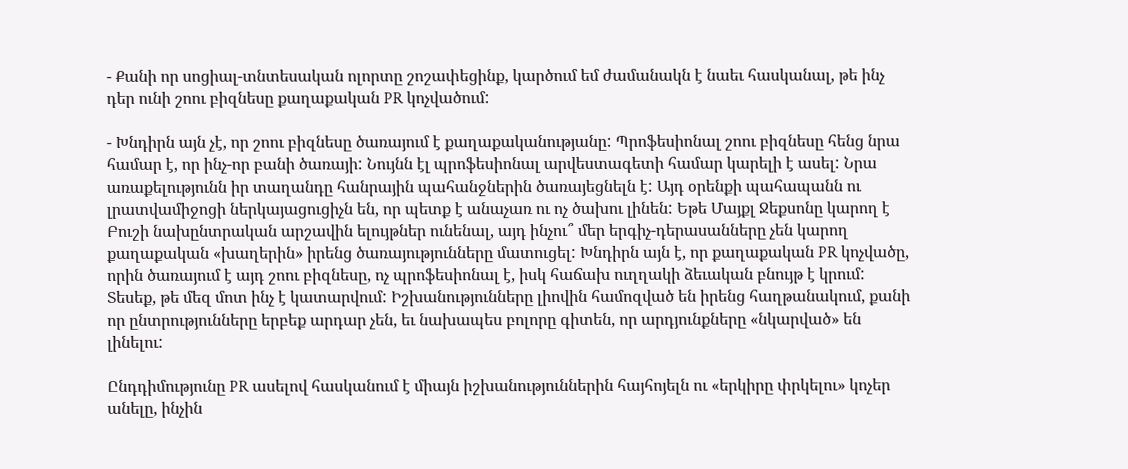- Քանի որ սոցիալ-տնտեսական ոլորտը շոշափեցինք, կարծում եմ ժամանակն է նաեւ հասկանալ, թե ինչ դեր ունի շոու բիզնեսը քաղաքական PR կոչվածում:

- Խնդիրն այն չէ, որ շոու բիզնեսը ծառայում է քաղաքականությանը: Պրոֆեսիոնալ շոու բիզնեսը հենց նրա համար է, որ ինչ-որ բանի ծառայի: Նույնն էլ պրոֆեսիոնալ արվեստագետի համար կարելի է ասել: Նրա առաքելությունն իր տաղանդը հանրային պահանջներին ծառայեցնելն է: Այդ օրենքի պահապանն ու լրատվամիջոցի ներկայացուցիչն են, որ պետք է անաչառ ու ոչ ծախու լինեն: Եթե Մայքլ Ջեքսոնը կարող է Բուշի նախընտրական արշավին ելույթներ ունենալ, այդ ինչու՞ մեր երգիչ-դերասանները չեն կարող քաղաքական «խաղերին» իրենց ծառայությունները մատուցել: Խնդիրն այն է, որ քաղաքական PR կոչվածը, որին ծառայում է այդ շոու բիզնեսը, ոչ պրոֆեսիոնալ է, իսկ հաճախ ուղղակի ձեւական բնույթ է կրում: Տեսեք, թե մեզ մոտ ինչ է կատարվում: Իշխանությունները լիովին համոզված են իրենց հաղթանակում, քանի որ ընտրությունները երբեք արդար չեն, եւ նախապես բոլորը գիտեն, որ արդյունքները «նկարված» են լինելու:

Ընդդիմությունը PR ասելով հասկանում է միայն իշխանություններին հայհոյելն ու «երկիրը փրկելու» կոչեր անելը, ինչին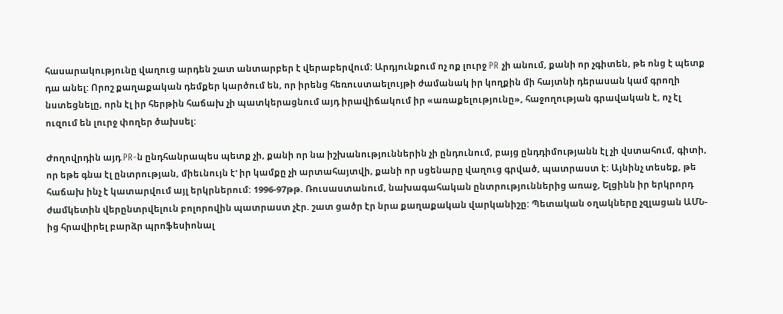հասարակությունը վաղուց արդեն շատ անտարբեր է վերաբերվում: Արդյունքում ոչ ոք լուրջ PR չի անում, քանի որ չգիտեն, թե ոնց է պետք դա անել: Որոշ քաղաքական դեմքեր կարծում են, որ իրենց հեռուստաելույթի ժամանակ իր կողքին մի հայտնի դերասան կամ գրողի նստեցնելը, որն էլ իր հերթին հաճախ չի պատկերացնում այդ իրավիճակում իր «առաքելությունը», հաջողության գրավական է, ոչ էլ ուզում են լուրջ փողեր ծախսել:

Ժողովրդին այդ PR-ն ընդհանրապես պետք չի, քանի որ նա իշխանություններին չի ընդունում, բայց ընդդիմությանն էլ չի վստահում, գիտի, որ եթե գնա էլ ընտրության, միեւնույն է' իր կամքը չի արտահայտվի, քանի որ սցենարը վաղուց գրված, պատրաստ է: Այնինչ տեսեք, թե հաճախ ինչ է կատարվում այլ երկրներում: 1996-97թթ. Ռուսաստանում, նախագահական ընտրություններից առաջ, Ելցինն իր երկրորդ ժամկետին վերընտրվելուն բոլորովին պատրաստ չէր. շատ ցածր էր նրա քաղաքական վարկանիշը: Պետական օղակները չզլացան ԱՄՆ-ից հրավիրել բարձր պրոֆեսիոնալ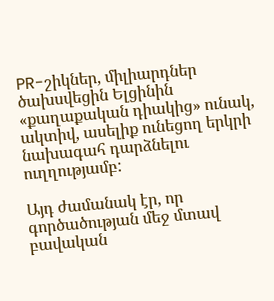PR-շիկներ, միլիարդներ ծախսվեցին Ելցինին «քաղաքական դիակից» ունակ, ակտիվ, ասելիք ունեցող երկրի նախագահ դարձնելու ուղղությամբ:

Այդ ժամանակ էր, որ գործածության մեջ մտավ բավական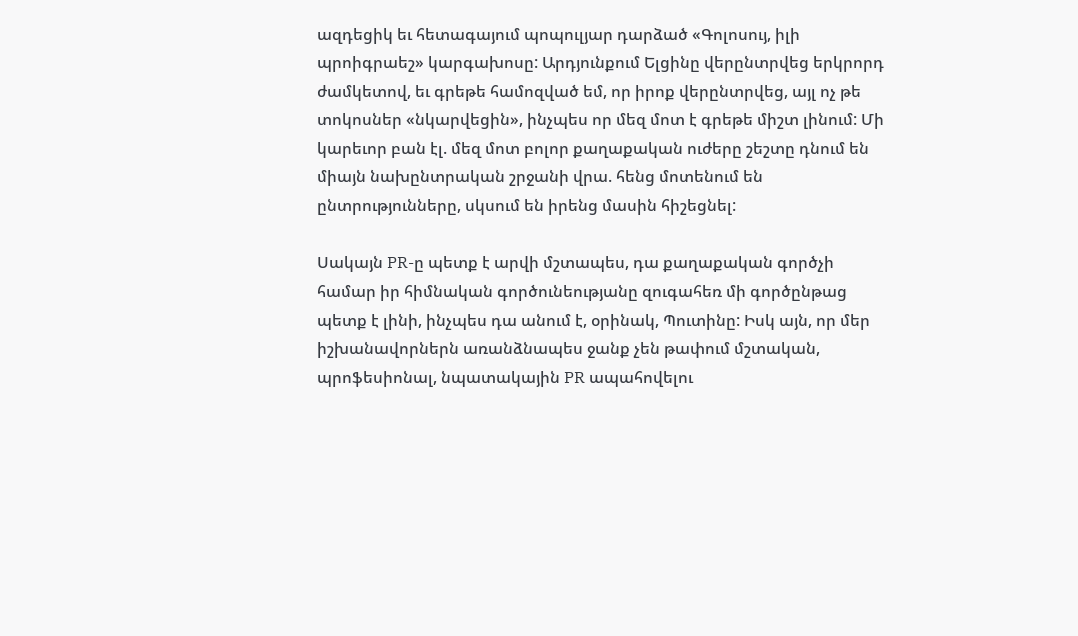ազդեցիկ եւ հետագայում պոպուլյար դարձած «Գոլոսույ, իլի պրոիգրաեշ» կարգախոսը: Արդյունքում Ելցինը վերընտրվեց երկրորդ ժամկետով, եւ գրեթե համոզված եմ, որ իրոք վերընտրվեց, այլ ոչ թե տոկոսներ «նկարվեցին», ինչպես որ մեզ մոտ է գրեթե միշտ լինում: Մի կարեւոր բան էլ. մեզ մոտ բոլոր քաղաքական ուժերը շեշտը դնում են միայն նախընտրական շրջանի վրա. հենց մոտենում են ընտրությունները, սկսում են իրենց մասին հիշեցնել:

Սակայն PR-ը պետք է արվի մշտապես, դա քաղաքական գործչի համար իր հիմնական գործունեությանը զուգահեռ մի գործընթաց պետք է լինի, ինչպես դա անում է, օրինակ, Պուտինը: Իսկ այն, որ մեր իշխանավորներն առանձնապես ջանք չեն թափում մշտական, պրոֆեսիոնալ, նպատակային PR ապահովելու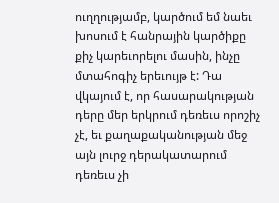ուղղությամբ, կարծում եմ նաեւ խոսում է հանրային կարծիքը քիչ կարեւորելու մասին, ինչը մտահոգիչ երեւույթ է: Դա վկայում է, որ հասարակության դերը մեր երկրում դեռեւս որոշիչ չէ, եւ քաղաքականության մեջ այն լուրջ դերակատարում դեռեւս չի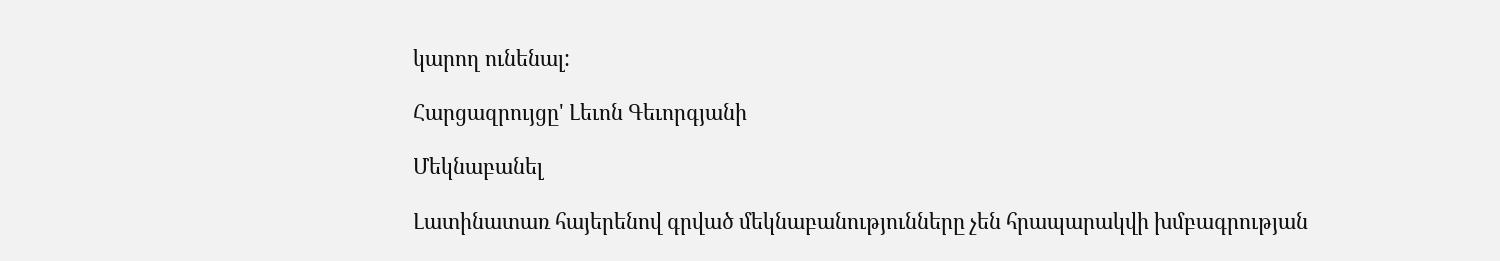կարող ունենալ:

Հարցազրույցը' Լեւոն Գեւորգյանի

Մեկնաբանել

Լատինատառ հայերենով գրված մեկնաբանությունները չեն հրապարակվի խմբագրության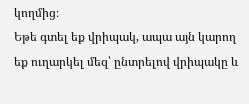կողմից։
Եթե գտել եք վրիպակ, ապա այն կարող եք ուղարկել մեզ՝ ընտրելով վրիպակը և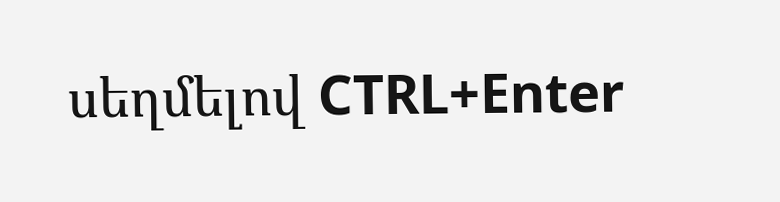սեղմելով CTRL+Enter